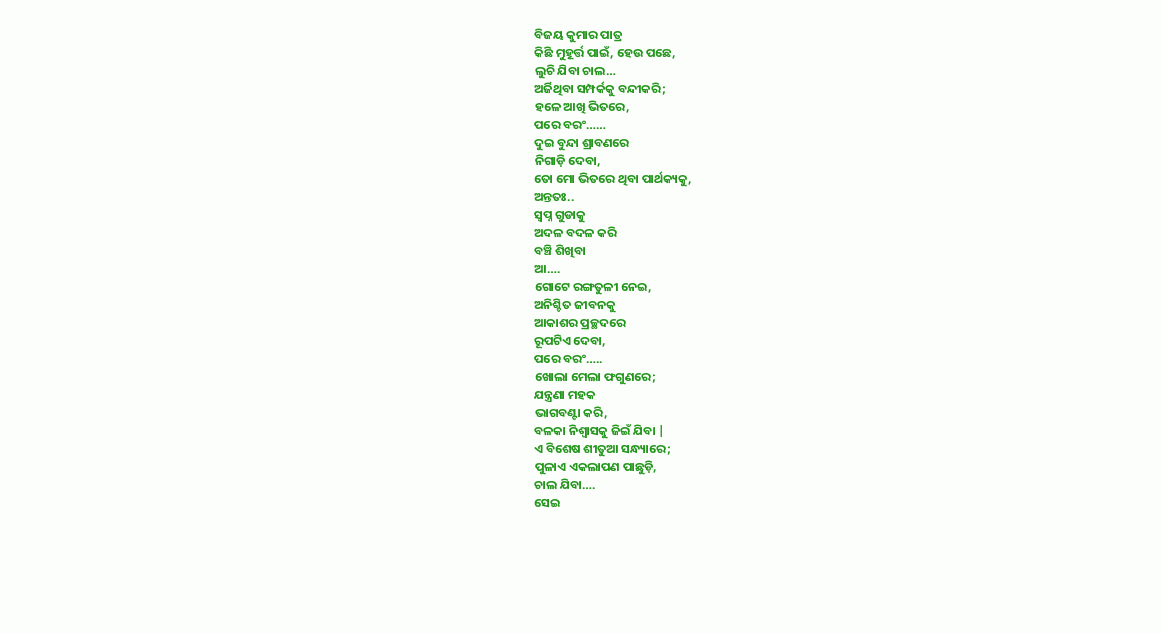ବିଜୟ କୁମାର ପାତ୍ର
କିଛି ମୁହୂର୍ତ୍ତ ପାଇଁ, ହେଉ ପଛେ,
ଲୁଚି ଯିବା ଚାଲ…
ଅର୍ଜିଥିବା ସମ୍ପର୍କକୁ ବନ୍ଦୀକରି;
ହଳେ ଆଖି ଭିତରେ,
ପରେ ବରଂ……
ଦୁଇ ବୁନ୍ଦା ଶ୍ରାବଣରେ
ନିଗାଡ଼ି ଦେବା,
ତୋ ମୋ ଭିତରେ ଥିବା ପାର୍ଥକ୍ୟକୁ,
ଅନ୍ତତଃ..
ସ୍ବପ୍ନ ଗୁଡାକୁ
ଅଦଳ ବଦଳ କରି
ବଞ୍ଚି ଶିଖିବା
ଆ….
ଗୋଟେ ରଙ୍ଗତୁଳୀ ନେଇ,
ଅନିଶ୍ଚିତ ଜୀବନକୁ
ଆକାଶର ପ୍ରଚ୍ଛଦରେ
ରୂପଟିଏ ଦେବା,
ପରେ ବରଂ…..
ଖୋଲା ମେଲା ଫଗୁଣରେ;
ଯନ୍ତ୍ରଣା ମହକ
ଭାଗବଣ୍ଟା କରି,
ବଳକା ନିଶ୍ୱାସକୁ ଜିଇଁ ଯିବା |
ଏ ବିଶେଷ ଶୀତୁଆ ସନ୍ଧ୍ୟାରେ;
ପୁଳାଏ ଏକଲାପଣ ପାଛୁଡ଼ି,
ଚାଲ ଯିବା….
ସେଇ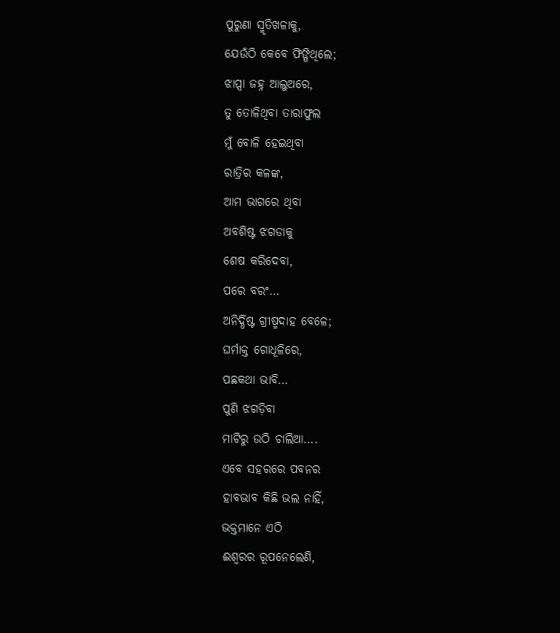ପୁରୁଣା ସ୍ମୃତିଖଳାକୁ,
ଯେଉଁଠି କେବେ ଫିଙ୍ଗିଥିଲେ;
ଝାପ୍ସା ଜହ୍ନ ଆଲୁଅରେ,
ତୁ ତୋଳିଥିବା ତାରାଫୁଲ
ମୁଁ ବୋଳି ହେଇଥିବା
ରାତ୍ରିର କଳଙ୍କ,
ଆମ ଭାଗରେ ଥିବା
ଅବଶିଷ୍ଟ ଝଗଡାକୁ
ଶେଷ କରିଦେବା,
ପରେ ବରଂ…
ଅନିର୍ଦ୍ଧିଷ୍ଟ ଗ୍ରୀଷ୍ମଦାହ ବେଳେ;
ଘର୍ମାକ୍ତ ଗୋଧୂଳିରେ,
ପଛକଥା ଭାବି…
ପୁଣି ଝଗଡ଼ିବା
ମାଟିରୁ ଉଠି ଚାଲିଆ….
ଏବେ ସହରରେ ପବନର
ହାବଭାବ କିଛି ଭଲ ନାହିଁ,
ଭକ୍ତମାନେ ଏଠି
ଈଶ୍ୱରର ରୂପନେଲେଣି,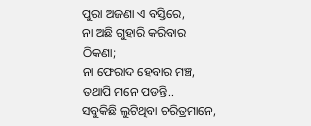ପୁରା ଅଜଣା ଏ ବସ୍ତିରେ,
ନା ଅଛି ଗୁହାରି କରିବାର ଠିକଣା;
ନା ଫେରାଦ ହେବାର ମଞ୍ଚ,
ତଥାପି ମନେ ପଡନ୍ତି..
ସବୁକିଛି ଲୁଟିଥିବା ଚରିତ୍ରମାନେ,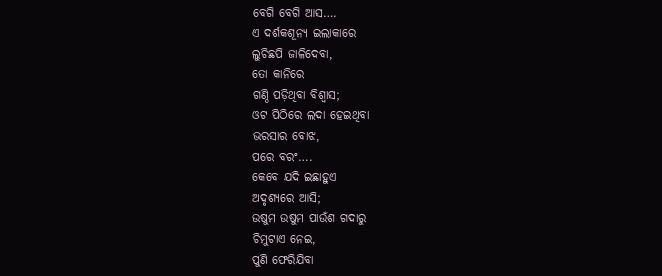ବେଗି ବେଗି ଆସ….
ଏ ଦର୍ଶକଶୂନ୍ୟ ଇଲାକାରେ
ଲୁଚିଛପି ଜାଳିଦେବା,
ତୋ କାନିରେ
ଗଣ୍ଠି ପଡ଼ିଥିବା ବିଶ୍ୱାସ;
ଓଟ ପିଠିରେ ଲଦା ହେଇଥିବା
ଭରସାର ବୋଝ,
ପରେ ବରଂ….
କେବେ ଯଦି ଇଛାହୁଏ
ଅଦୃଶ୍ୟରେ ଆସି;
ଉଷୁମ ଉଷୁମ ପାଉଁଶ ଗଦାରୁ
ଚିମୁଟାଏ ନେଇ,
ପୁଣି ଫେରିଯିବା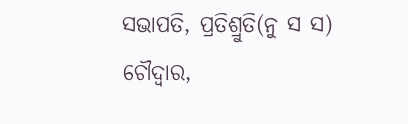ସଭାପତି, ପ୍ରତିଶ୍ରୁତି(ନୁ ସ ସ)
ଚୌଦ୍ୱାର,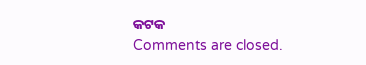କଟକ
Comments are closed.